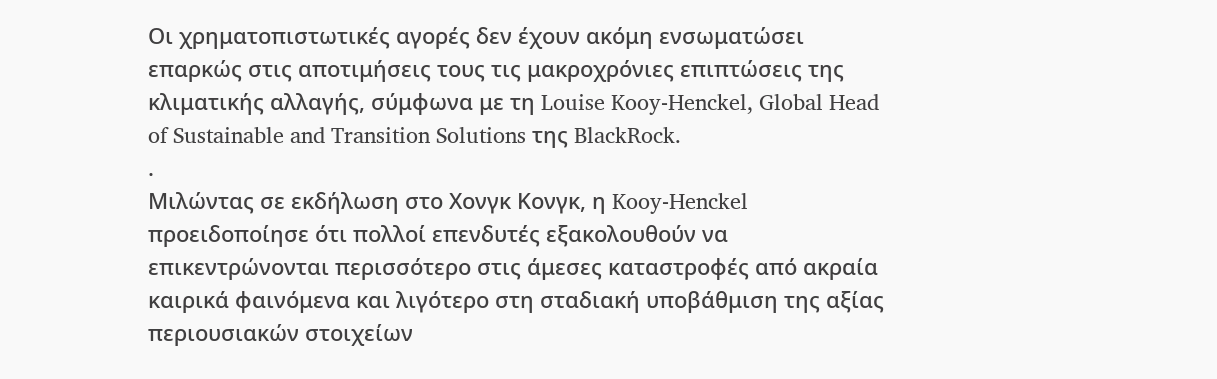Οι χρηματοπιστωτικές αγορές δεν έχουν ακόμη ενσωματώσει επαρκώς στις αποτιμήσεις τους τις μακροχρόνιες επιπτώσεις της κλιματικής αλλαγής, σύμφωνα με τη Louise Kooy-Henckel, Global Head of Sustainable and Transition Solutions της BlackRock.
.
Μιλώντας σε εκδήλωση στο Χονγκ Κονγκ, η Kooy-Henckel προειδοποίησε ότι πολλοί επενδυτές εξακολουθούν να επικεντρώνονται περισσότερο στις άμεσες καταστροφές από ακραία καιρικά φαινόμενα και λιγότερο στη σταδιακή υποβάθμιση της αξίας περιουσιακών στοιχείων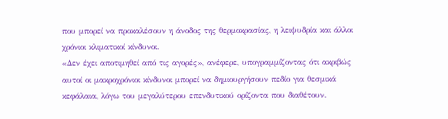που μπορεί να προκαλέσουν η άνοδος της θερμοκρασίας, η λειψυδρία και άλλοι χρόνιοι κλιματικοί κίνδυνοι.
«Δεν έχει αποτιμηθεί από τις αγορές», ανέφερε, υπογραμμίζοντας ότι ακριβώς αυτοί οι μακροχρόνιοι κίνδυνοι μπορεί να δημιουργήσουν πεδίο για θεσμικά κεφάλαια, λόγω του μεγαλύτερου επενδυτικού ορίζοντα που διαθέτουν.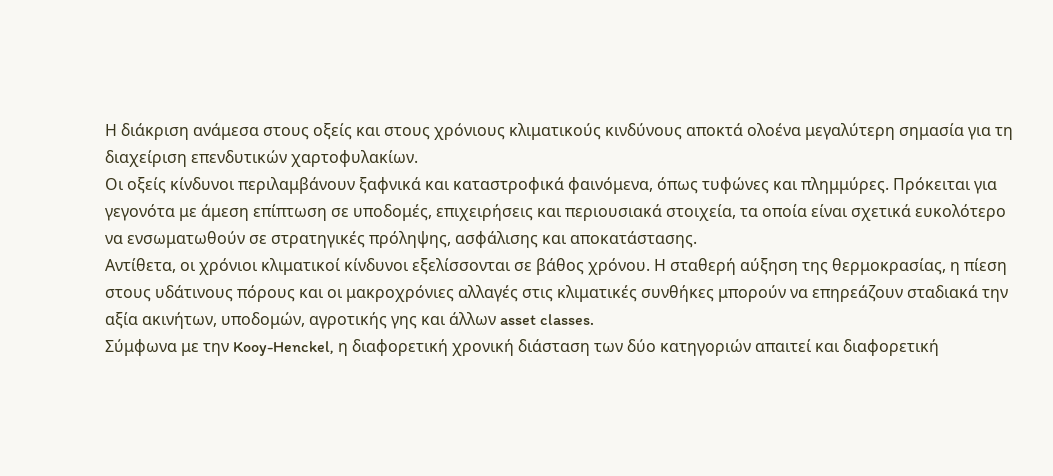Η διάκριση ανάμεσα στους οξείς και στους χρόνιους κλιματικούς κινδύνους αποκτά ολοένα μεγαλύτερη σημασία για τη διαχείριση επενδυτικών χαρτοφυλακίων.
Οι οξείς κίνδυνοι περιλαμβάνουν ξαφνικά και καταστροφικά φαινόμενα, όπως τυφώνες και πλημμύρες. Πρόκειται για γεγονότα με άμεση επίπτωση σε υποδομές, επιχειρήσεις και περιουσιακά στοιχεία, τα οποία είναι σχετικά ευκολότερο να ενσωματωθούν σε στρατηγικές πρόληψης, ασφάλισης και αποκατάστασης.
Αντίθετα, οι χρόνιοι κλιματικοί κίνδυνοι εξελίσσονται σε βάθος χρόνου. Η σταθερή αύξηση της θερμοκρασίας, η πίεση στους υδάτινους πόρους και οι μακροχρόνιες αλλαγές στις κλιματικές συνθήκες μπορούν να επηρεάζουν σταδιακά την αξία ακινήτων, υποδομών, αγροτικής γης και άλλων asset classes.
Σύμφωνα με την Kooy-Henckel, η διαφορετική χρονική διάσταση των δύο κατηγοριών απαιτεί και διαφορετική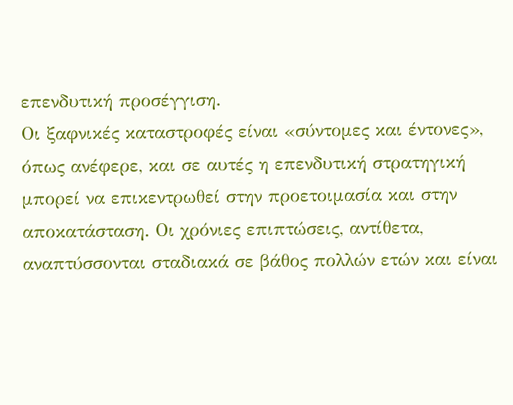επενδυτική προσέγγιση.
Οι ξαφνικές καταστροφές είναι «σύντομες και έντονες», όπως ανέφερε, και σε αυτές η επενδυτική στρατηγική μπορεί να επικεντρωθεί στην προετοιμασία και στην αποκατάσταση. Οι χρόνιες επιπτώσεις, αντίθετα, αναπτύσσονται σταδιακά σε βάθος πολλών ετών και είναι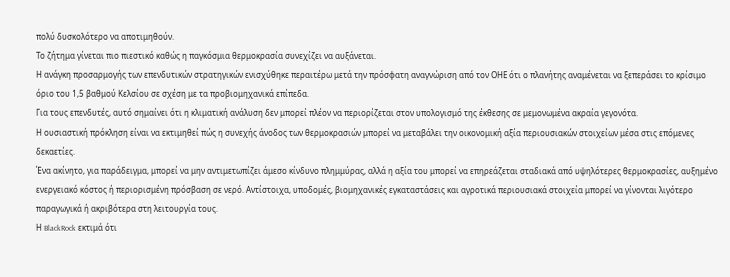πολύ δυσκολότερο να αποτιμηθούν.
Το ζήτημα γίνεται πιο πιεστικό καθώς η παγκόσμια θερμοκρασία συνεχίζει να αυξάνεται.
Η ανάγκη προσαρμογής των επενδυτικών στρατηγικών ενισχύθηκε περαιτέρω μετά την πρόσφατη αναγνώριση από τον ΟΗΕ ότι ο πλανήτης αναμένεται να ξεπεράσει το κρίσιμο όριο του 1,5 βαθμού Κελσίου σε σχέση με τα προβιομηχανικά επίπεδα.
Για τους επενδυτές, αυτό σημαίνει ότι η κλιματική ανάλυση δεν μπορεί πλέον να περιορίζεται στον υπολογισμό της έκθεσης σε μεμονωμένα ακραία γεγονότα.
Η ουσιαστική πρόκληση είναι να εκτιμηθεί πώς η συνεχής άνοδος των θερμοκρασιών μπορεί να μεταβάλει την οικονομική αξία περιουσιακών στοιχείων μέσα στις επόμενες δεκαετίες.
Ένα ακίνητο, για παράδειγμα, μπορεί να μην αντιμετωπίζει άμεσο κίνδυνο πλημμύρας, αλλά η αξία του μπορεί να επηρεάζεται σταδιακά από υψηλότερες θερμοκρασίες, αυξημένο ενεργειακό κόστος ή περιορισμένη πρόσβαση σε νερό. Αντίστοιχα, υποδομές, βιομηχανικές εγκαταστάσεις και αγροτικά περιουσιακά στοιχεία μπορεί να γίνονται λιγότερο παραγωγικά ή ακριβότερα στη λειτουργία τους.
Η BlackRock εκτιμά ότι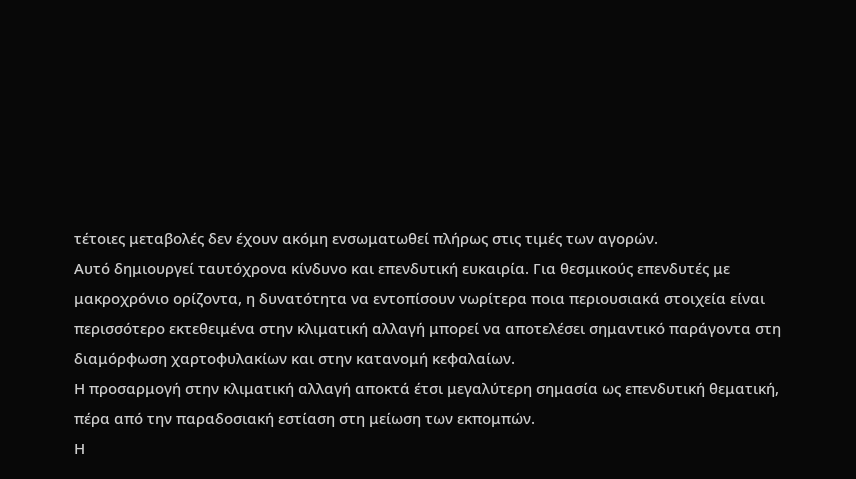τέτοιες μεταβολές δεν έχουν ακόμη ενσωματωθεί πλήρως στις τιμές των αγορών.
Αυτό δημιουργεί ταυτόχρονα κίνδυνο και επενδυτική ευκαιρία. Για θεσμικούς επενδυτές με μακροχρόνιο ορίζοντα, η δυνατότητα να εντοπίσουν νωρίτερα ποια περιουσιακά στοιχεία είναι περισσότερο εκτεθειμένα στην κλιματική αλλαγή μπορεί να αποτελέσει σημαντικό παράγοντα στη διαμόρφωση χαρτοφυλακίων και στην κατανομή κεφαλαίων.
Η προσαρμογή στην κλιματική αλλαγή αποκτά έτσι μεγαλύτερη σημασία ως επενδυτική θεματική, πέρα από την παραδοσιακή εστίαση στη μείωση των εκπομπών.
Η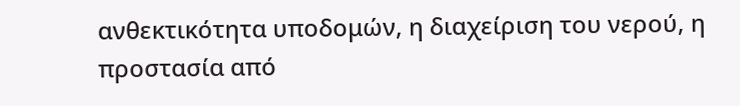ανθεκτικότητα υποδομών, η διαχείριση του νερού, η προστασία από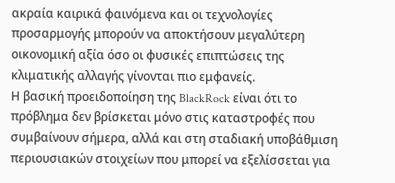ακραία καιρικά φαινόμενα και οι τεχνολογίες προσαρμογής μπορούν να αποκτήσουν μεγαλύτερη οικονομική αξία όσο οι φυσικές επιπτώσεις της κλιματικής αλλαγής γίνονται πιο εμφανείς.
Η βασική προειδοποίηση της BlackRock είναι ότι το πρόβλημα δεν βρίσκεται μόνο στις καταστροφές που συμβαίνουν σήμερα, αλλά και στη σταδιακή υποβάθμιση περιουσιακών στοιχείων που μπορεί να εξελίσσεται για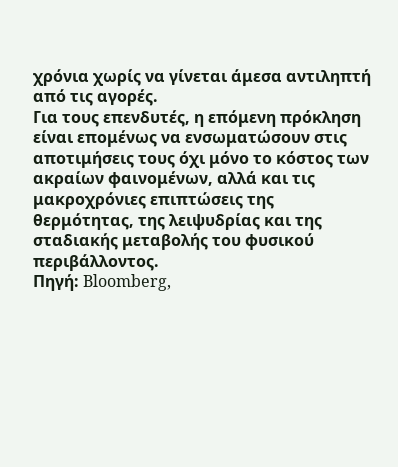χρόνια χωρίς να γίνεται άμεσα αντιληπτή από τις αγορές.
Για τους επενδυτές, η επόμενη πρόκληση είναι επομένως να ενσωματώσουν στις αποτιμήσεις τους όχι μόνο το κόστος των ακραίων φαινομένων, αλλά και τις μακροχρόνιες επιπτώσεις της θερμότητας, της λειψυδρίας και της σταδιακής μεταβολής του φυσικού περιβάλλοντος.
Πηγή: Bloomberg,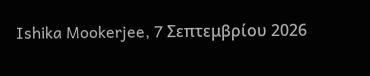Ishika Mookerjee, 7 Σεπτεμβρίου 2026